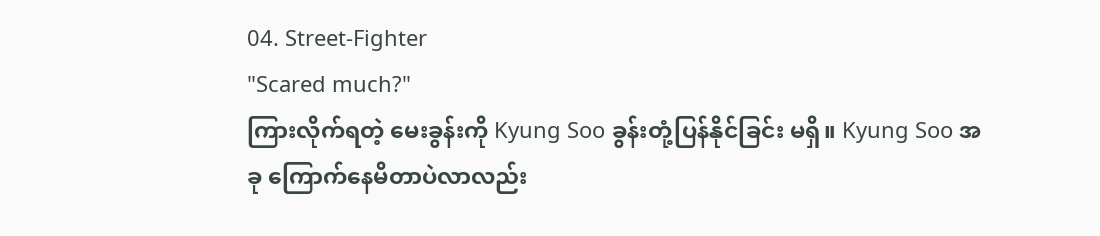04. Street-Fighter
"Scared much?"
ကြားလိုက်ရတဲ့ မေးခွန်းကို Kyung Soo ခွန်းတုံ့ပြန်နိုင်ခြင်း မရှိ။ Kyung Soo အခု ကြောက်နေမိတာပဲလာလည်း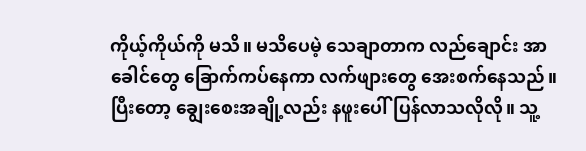ကိုယ့်ကိုယ်ကို မသိ။ မသိပေမဲ့ သေချာတာက လည်ချောင်း အာခေါင်တွေ ခြောက်ကပ်နေကာ လက်ဖျားတွေ အေးစက်နေသည်။ ပြီးတော့ ချွေးစေးအချို့လည်း နဖူးပေါ်ပြန်လာသလိုလို။ သူ့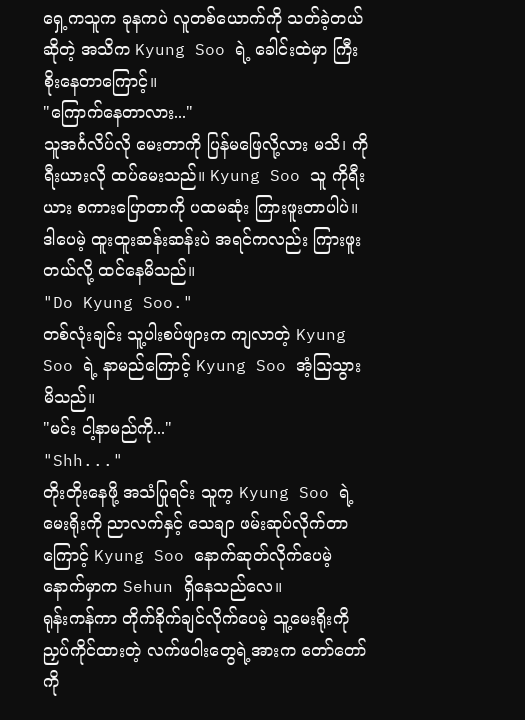ရှေ့ကသူက ခုနကပဲ လူတစ်ယောက်ကို သတ်ခဲ့တယ်ဆိုတဲ့ အသိက Kyung Soo ရဲ့ ခေါင်းထဲမှာ ကြီးစိုးနေတာကြောင့်။
"ကြောက်နေတာလား..."
သူအင်္ဂလိပ်လို မေးတာကို ပြန်မဖြေလို့လား မသိ၊ ကိုရီးယားလို ထပ်မေးသည်။ Kyung Soo သူ ကိုရီးယား စကားပြောတာကို ပထမဆုံး ကြားဖူးတာပါပဲ။ ဒါပေမဲ့ ထူးထူးဆန်းဆန်းပဲ အရင်ကလည်း ကြားဖူးတယ်လို့ ထင်နေမိသည်။
"Do Kyung Soo."
တစ်လုံးချင်း သူ့ပါးစပ်ဖျားက ကျလာတဲ့ Kyung Soo ရဲ့ နာမည်ကြောင့် Kyung Soo အံ့ဩသွားမိသည်။
"မင်း ငါ့နာမည်ကို..."
"Shh..."
တိုးတိုးနေဖို့ အသံပြုရင်း သူက့ Kyung Soo ရဲ့ မေးရိုးကို ညာလက်နှင့် သေချာ ဖမ်းဆုပ်လိုက်တာကြောင့် Kyung Soo နောက်ဆုတ်လိုက်ပေမဲ့ နောက်မှာက Sehun ရှိနေသည်လေ။
ရုန်းကန်ကာ တိုက်ခိုက်ချင်လိုက်ပေမဲ့ သူ့မေးရိုးကို ညှပ်ကိုင်ထားတဲ့ လက်ဖဝါးတွေရဲ့အားက တော်တော်ကို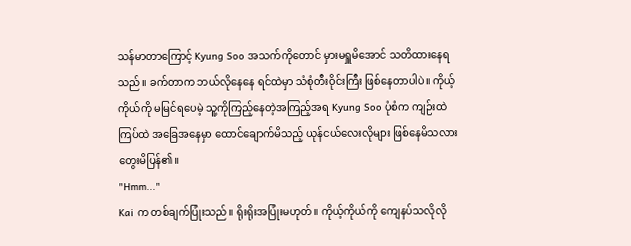သန်မာတာကြောင့် Kyung Soo အသက်ကိုတောင် မှားမရှူမိအောင် သတိထားနေရသည်။ ခက်တာက ဘယ်လိုနေနေ ရင်ထဲမှာ သံစုံတီးဝိုင်းကြီး ဖြစ်နေတာပါပဲ။ ကိုယ့်ကိုယ်ကို မမြင်ရပေမဲ့ သူ့ကိုကြည့်နေတဲ့အကြည့်အရ Kyung Soo ပုံစံက ကျဉ်းထဲကြပ်ထဲ အခြေအနေမှာ ထောင်ချောက်မိသည့် ယုန်ငယ်လေးလိုများ ဖြစ်နေမိသလား တွေးမိပြန်၏။
"Hmm..."
Kai က တစ်ချက်ပြုံးသည်။ ရိုးရိုးအပြုံးမဟုတ်။ ကိုယ့်ကိုယ်ကို ကျေနပ်သလိုလို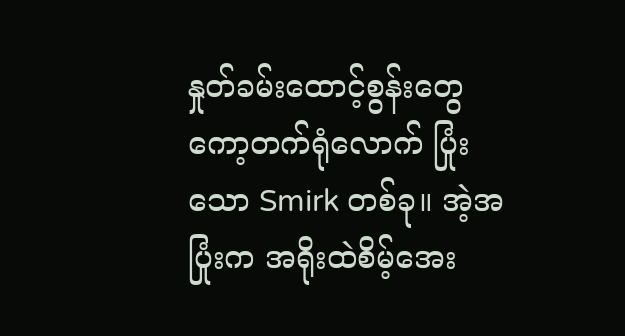နှုတ်ခမ်းထောင့်စွန်းတွေ ကော့တက်ရုံလောက် ပြုံးသော Smirk တစ်ခု။ အဲ့အပြုံးက အရိုးထဲစိမ့်အေး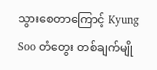သွားစေတာကြောင့် Kyung Soo တံတွေး တစ်ချက်မျို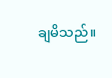ချမိသည်။